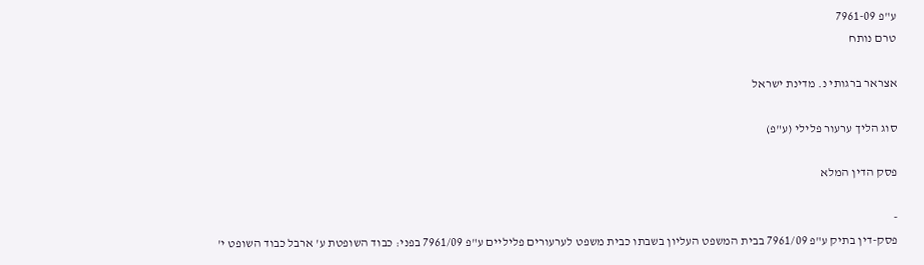ע"פ 7961-09
טרם נותח

אצראר ברגותי נ. מדינת ישראל

סוג הליך ערעור פלילי (ע"פ)

פסק הדין המלא

-
פסק-דין בתיק ע"פ 7961/09 בבית המשפט העליון בשבתו כבית משפט לערעורים פליליים ע"פ 7961/09 בפני: כבוד השופטת ע' ארבל כבוד השופט י'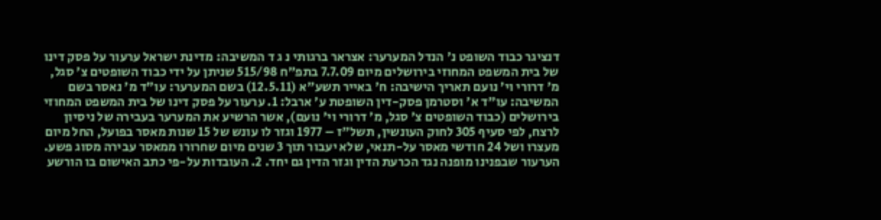דנציגר כבוד השופט נ' הנדל המערער: אצראר ברגותי נ ג ד המשיבה: מדינת ישראל ערעור על פסק דינו של בית המשפט המחוזי בירושלים מיום 7.7.09 בתפ"ח 515/98 שניתן על ידי כבוד השופטים צ' סגל, מ' דרורי וי' נועם תאריך הישיבה: ח' באייר תשע"א (12.5.11) בשם המערער: עו"ד מ' נאסר בשם המשיבה: עו"ד א' וסטרמן פסק-דין השופטת ע' ארבל: 1. ערעור על פסק דינו של בית המשפט המחוזי בירושלים (כבוד השופטים צ' סגל, מ' דרורי וי' נועם), אשר הרשיע את המערער בעבירה של ניסיון לרצח, לפי סעיף 305 לחוק העונשין, תשל"ז – 1977 וגזר לו עונש של 15 שנות מאסר בפועל, החל מיום מעצרו ושל 24 חודשי מאסר על-תנאי, שלא יעבור תוך 3 שנים מיום שחרורו ממאסר עבירה מסוג פשע. הערעור שבפנינו מופנה נגד הכרעת הדין וגזר הדין גם יחד. 2. העובדות על-פי כתב האישום בו הורשע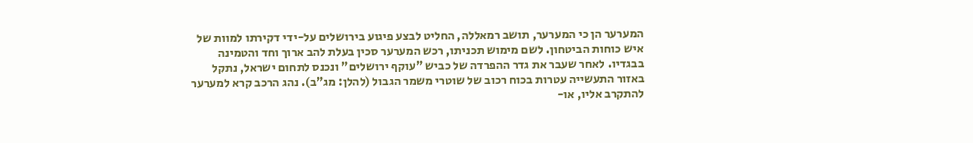המערער הן כי המערער, תושב רמאללה, החליט לבצע פיגוע בירושלים על-ידי דקירתו למוות של איש כוחות הביטחון. לשם מימוש תכניתו, רכש המערער סכין בעלת להב ארוך וחד והטמינה בבגדיו. לאחר שעבר את גדר ההפרדה של כביש "עוקף ירושלים" ונכנס לתחום ישראל, נתקל באזור התעשייה עטרות בכוח רכוב של שוטרי משמר הגבול (להלן: מג"ב). נהג הרכב קרא למערער להתקרב אליו, או-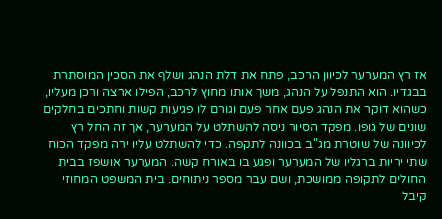אז רץ המערער לכיוון הרכב, פתח את דלת הנהג ושלף את הסכין המוסתרת בבגדיו. הוא התנפל על הנהג, משך אותו מחוץ לרכב, הפילו ארצה ורכן מעליו, כשהוא דוקר את הנהג פעם אחר פעם וגורם לו פגיעות קשות וחתכים בחלקים שונים של גופו. מפקד הסיור ניסה להשתלט על המערער, אך זה החל רץ לכיוונה של שוטרת מג"ב בכוונה לתקפה. כדי להשתלט עליו ירה מפקד הכוח שתי יריות ברגליו של המערער ופגע בו באורח קשה. המערער אושפז בבית החולים לתקופה ממושכת, ושם עבר מספר ניתוחים. בית המשפט המחוזי קיבל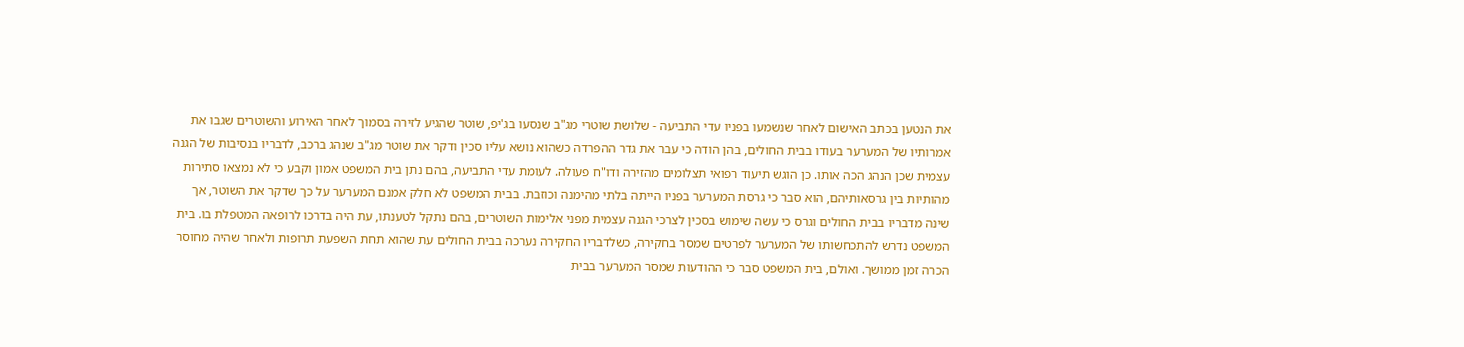את הנטען בכתב האישום לאחר שנשמעו בפניו עדי התביעה - שלושת שוטרי מג"ב שנסעו בג'יפ, שוטר שהגיע לזירה בסמוך לאחר האירוע והשוטרים שגבו את אמרותיו של המערער בעודו בבית החולים, בהן הודה כי עבר את גדר ההפרדה כשהוא נושא עליו סכין ודקר את שוטר מג"ב שנהג ברכב, לדבריו בנסיבות של הגנה עצמית שכן הנהג הכה אותו. כן הוגש תיעוד רפואי תצלומים מהזירה ודו"ח פעולה. לעומת עדי התביעה, בהם נתן בית המשפט אמון וקבע כי לא נמצאו סתירות מהותיות בין גרסאותיהם, הוא סבר כי גרסת המערער בפניו הייתה בלתי מהימנה וכוזבת. בבית המשפט לא חלק אמנם המערער על כך שדקר את השוטר, אך שינה מדבריו בבית החולים וגרס כי עשה שימוש בסכין לצרכי הגנה עצמית מפני אלימות השוטרים, בהם נתקל לטענתו, עת היה בדרכו לרופאה המטפלת בו. בית המשפט נדרש להתכחשותו של המערער לפרטים שמסר בחקירה, כשלדבריו החקירה נערכה בבית החולים עת שהוא תחת השפעת תרופות ולאחר שהיה מחוסר הכרה זמן ממושך. ואולם, בית המשפט סבר כי ההודעות שמסר המערער בבית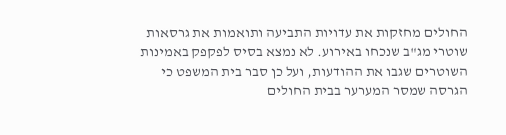החולים מחזקות את עדויות התביעה ותואמות את גרסאות שוטרי מג"ב שנכחו באירוע. לא נמצא בסיס לפקפק באמינות השוטרים שגבו את ההודעות, ועל כן סבר בית המשפט כי הגרסה שמסר המערער בבית החולים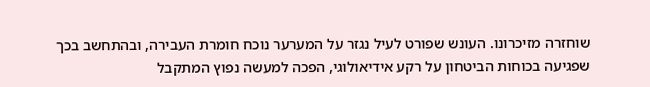שוחזרה מזיכרונו. העונש שפורט לעיל נגזר על המערער נוכח חומרת העבירה, ובהתחשב בכך שפגיעה בכוחות הביטחון על רקע אידיאולוגי, הפכה למעשה נפוץ המתקבל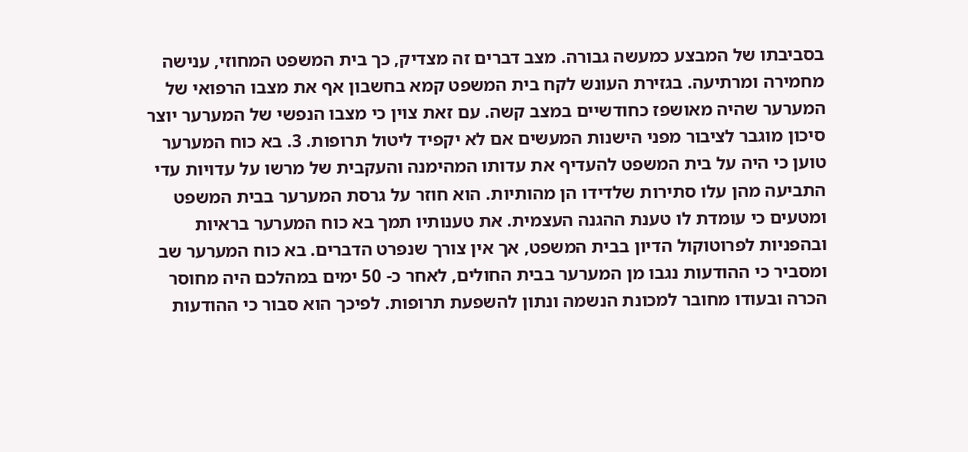בסביבתו של המבצע כמעשה גבורה. מצב דברים זה מצדיק, כך בית המשפט המחוזי, ענישה מחמירה ומרתיעה. בגזירת העונש לקח בית המשפט קמא בחשבון אף את מצבו הרפואי של המערער שהיה מאושפז כחודשיים במצב קשה. עם זאת צוין כי מצבו הנפשי של המערער יוצר סיכון מוגבר לציבור מפני הישנות המעשים אם לא יקפיד ליטול תרופות. 3. בא כוח המערער טוען כי היה על בית המשפט להעדיף את עדותו המהימנה והעקבית של מרשו על עדויות עדי התביעה מהן עלו סתירות שלדידו הן מהותיות. הוא חוזר על גרסת המערער בבית המשפט ומטעים כי עומדת לו טענת ההגנה העצמית. את טענותיו תמך בא כוח המערער בראיות ובהפניות לפרוטוקול הדיון בבית המשפט, אך אין צורך שנפרט הדברים. בא כוח המערער שב ומסביר כי ההודעות נגבו מן המערער בבית החולים, לאחר כ- 50 ימים במהלכם היה מחוסר הכרה ובעודו מחובר למכונת הנשמה ונתון להשפעת תרופות. לפיכך הוא סבור כי ההודעות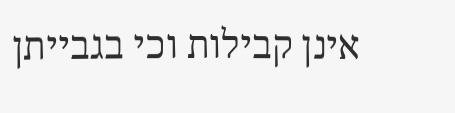אינן קבילות וכי בגבייתן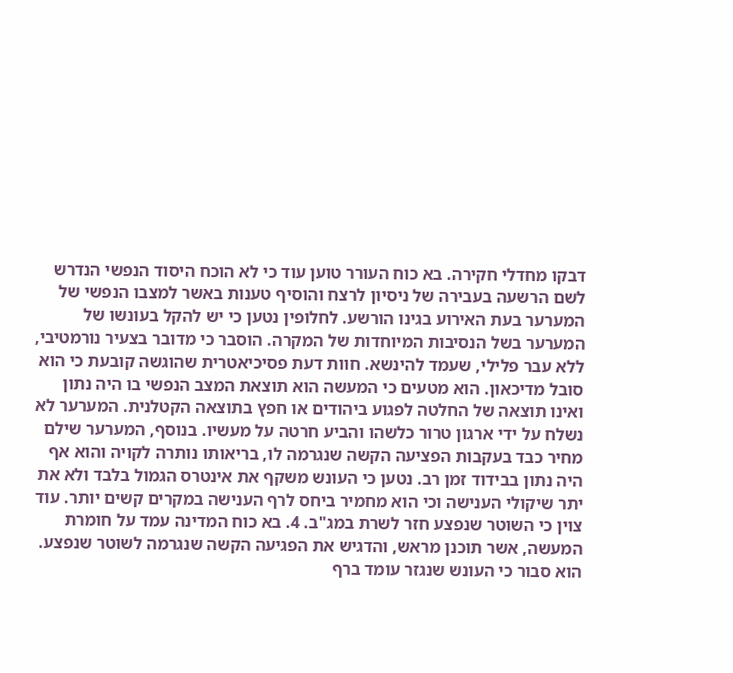דבקו מחדלי חקירה. בא כוח העורר טוען עוד כי לא הוכח היסוד הנפשי הנדרש לשם הרשעה בעבירה של ניסיון לרצח והוסיף טענות באשר למצבו הנפשי של המערער בעת האירוע בגינו הורשע. לחלופין נטען כי יש להקל בעונשו של המערער בשל הנסיבות המיוחדות של המקרה. הוסבר כי מדובר בצעיר נורמטיבי, ללא עבר פלילי, שעמד להינשא. חוות דעת פסיכיאטרית שהוגשה קובעת כי הוא סובל מדיכאון. הוא מטעים כי המעשה הוא תוצאת המצב הנפשי בו היה נתון ואינו תוצאה של החלטה לפגוע ביהודים או חפץ בתוצאה הקטלנית. המערער לא נשלח על ידי ארגון טרור כלשהו והביע חרטה על מעשיו. בנוסף, המערער שילם מחיר כבד בעקבות הפציעה הקשה שנגרמה לו, בריאותו נותרה לקויה והוא אף היה נתון בבידוד זמן רב. נטען כי העונש משקף את אינטרס הגמול בלבד ולא את יתר שיקולי הענישה וכי הוא מחמיר ביחס לרף הענישה במקרים קשים יותר. עוד צוין כי השוטר שנפצע חזר לשרת במג"ב. 4. בא כוח המדינה עמד על חומרת המעשה, אשר תוכנן מראש, והדגיש את הפגיעה הקשה שנגרמה לשוטר שנפצע. הוא סבור כי העונש שנגזר עומד ברף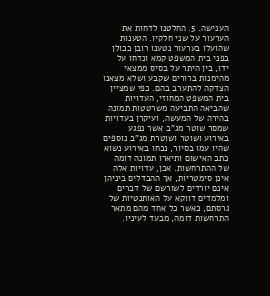הענישה. 5. החלטנו לדחות את הערעור על שני חלקיו. הטענות שהועלו בערעור נטענו רובן ככולן בפני בית המשפט קמא ונדחו על ידו, בין היתר על בסיס ממצאי מהימנות ברורים שקבע ושלא מצאנו הצדקה להתערב בהם. כפי שמציין בית המשפט המחוזי, העדויות שהביאה התביעה משרטטות תמונה בהירה של המעשה, ועיקרן בעדויות שמסר שוטר מג"ב אשר נפגע באירוע ושוטר ושוטרת מג"ב נוספים שהיו עמו בסיור, נכחו באירוע נשוא כתב האישום ותיארו תמונה דומה של ההתרחשות. אכן, עדויות אלה אינן סימטריות, אך ההבדלים ביניהן אינם יורדים לשורשם של דברים ומלמדים דווקא על האותנטיות של גרסתם, כאשר כל אחד מהם מתאר התרחשות דומה, מבעד לעיניו.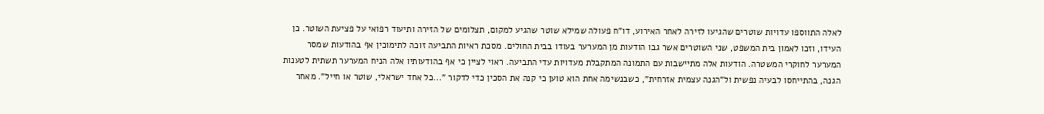לאלה התווספו עדויות שוטרים שהגיעו לזירה לאחר האירוע, דו"ח פעולה שמילא שוטר שהגיע למקום, תצלומים של הזירה ותיעוד רפואי על פציעת השוטר. כן העידו, וזכו לאמון בית המשפט, שני השוטרים אשר גבו הודעות מן המערער בעודו בבית החולים. מסכת ראיות התביעה זוכה לתימוכין אף בהודעות שמסר המערער לחוקרי המשטרה. הודעות אלה מתיישבות עם התמונה המתקבלת מעדויות עדי התביעה. ראוי לציין כי אף בהודעותיו אלה הניח המערער תשתית לטענות הגנה, בהתייחסו לבעיה נפשית ול"הגנה עצמית אזרחית", כשבנשימה אחת הוא טוען כי קנה את הסכין כדי לדקור "...כל אחד ישראלי, שוטר או חייל". מאחר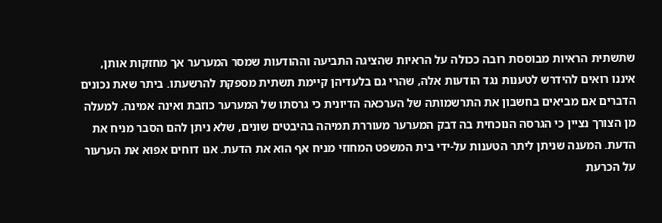שתשתית הראיות מבוססת רובה ככולה על הראיות שהציגה התביעה וההודעות שמסר המערער אך מחזקות אותן, איננו רואים להידרש לטענות נגד הודעות אלה, שהרי גם בלעדיהן קיימת תשתית מספקת להרשעתו. ביתר שאת נכונים הדברים אם מביאים בחשבון את התרשמותה של הערכאה הדיונית כי גרסתו של המערער כוזבת ואינה אמינה. למעלה מן הצורך נציין כי הגרסה הנוכחית בה דבק המערער מעוררת תמיהה בהיבטים שונים, שלא ניתן להם הסבר מניח את הדעת. המענה שניתן ליתר הטענות על-ידי בית המשפט המחוזי מניח אף הוא את הדעת. אנו דוחים אפוא את הערעור על הכרעת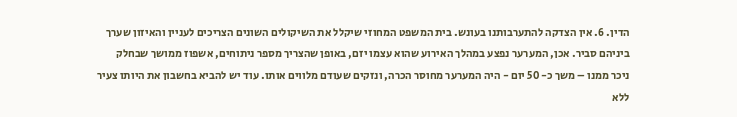הדין. 6. אין הצדקה להתערבותנו בעונש. בית המשפט המחוזי שיקלל את השיקולים השונים הצריכים לעניין והאיזון שערך ביניהם סביר. אכן, המערער נפצע במהלך האירוע שהוא עצמו יזם, באופן שהצריך מספר ניתוחים, אשפוז ממושך שבחלק ניכר ממנו – משך כ- 50 יום - היה המערער מחוסר הכרה, ונזקים שעודם מלווים אותו. עוד יש להביא בחשבון את היותו צעיר ללא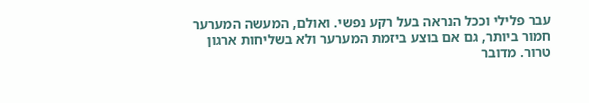עבר פלילי וככל הנראה בעל רקע נפשי. ואולם, המעשה המערער חמור ביותר, גם אם בוצע ביזמת המערער ולא בשליחות ארגון טרור. מדובר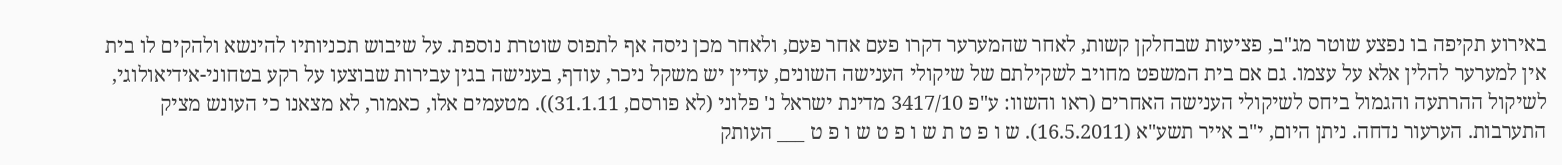באירוע תקיפה בו נפצע שוטר מג"ב, פציעות שבחלקן קשות, לאחר שהמערער דקרו פעם אחר פעם, ולאחר מכן ניסה אף לתפוס שוטרת נוספת. על שיבוש תכניותיו להינשא ולהקים לו בית אין למערער להלין אלא על עצמו. גם אם בית המשפט מחויב לשקילתם של שיקולי הענישה השונים, עדיין יש משקל ניכר, עודף, בענישה בגין עבירות שבוצעו על רקע בטחוני-אידיאולוגי, לשיקול ההרתעה והגמול ביחס לשיקולי הענישה האחרים (ראו והשוו: ע"פ 3417/10 מדינת ישראל נ' פלוני (לא פורסם, 31.1.11)). מטעמים אלו, כאמור, לא מצאנו כי העונש מציק התערבות. הערעור נדחה. ניתן היום, י"ב אייר תשע"א (16.5.2011). ש ו פ ט ת ש ו פ ט ש ו פ ט ___ העותק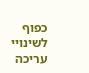כפוף לשינויי עריכה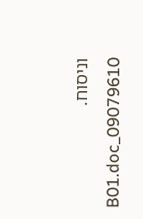וניסוח. 09079610_B01.doc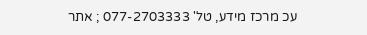עכ מרכז מידע, טל' 077-2703333 ; אתר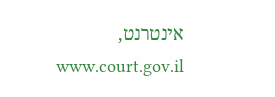אינטרנט, www.court.gov.il